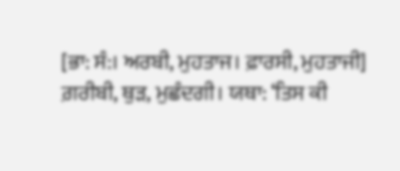[ਭਾ: ਸੰ:। ਅਰਬੀ, ਮੁਹਤਾਜ। ਫ਼ਾਰਸੀ, ਮੁਹਤਾਜੀ] ਗ਼ਰੀਬੀ, ਥੁੜ, ਮੁਛੰਦਗੀ। ਯਥਾ: ‘ਤਿਸ ਕੀ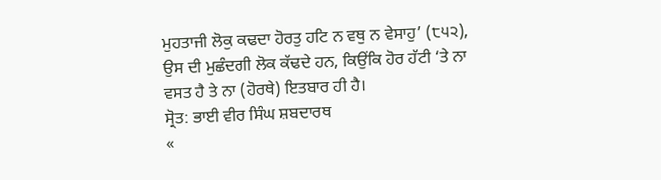ਮੁਹਤਾਜੀ ਲੋਕੁ ਕਢਦਾ ਹੋਰਤੁ ਹਟਿ ਨ ਵਥੁ ਨ ਵੇਸਾਹੁ’ (੮੫੨), ਉਸ ਦੀ ਮੁਛੰਦਗੀ ਲੋਕ ਕੱਢਦੇ ਹਨ, ਕਿਉਂਕਿ ਹੋਰ ਹੱਟੀ ‘ਤੇ ਨਾ ਵਸਤ ਹੈ ਤੇ ਨਾ (ਹੋਰਥੇ) ਇਤਬਾਰ ਹੀ ਹੈ।
ਸ੍ਰੋਤ: ਭਾਈ ਵੀਰ ਸਿੰਘ ਸ਼ਬਦਾਰਥ
«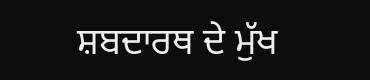ਸ਼ਬਦਾਰਥ ਦੇ ਮੁੱਖ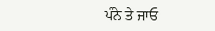ਪੰਨੇ ਤੇ ਜਾਓ